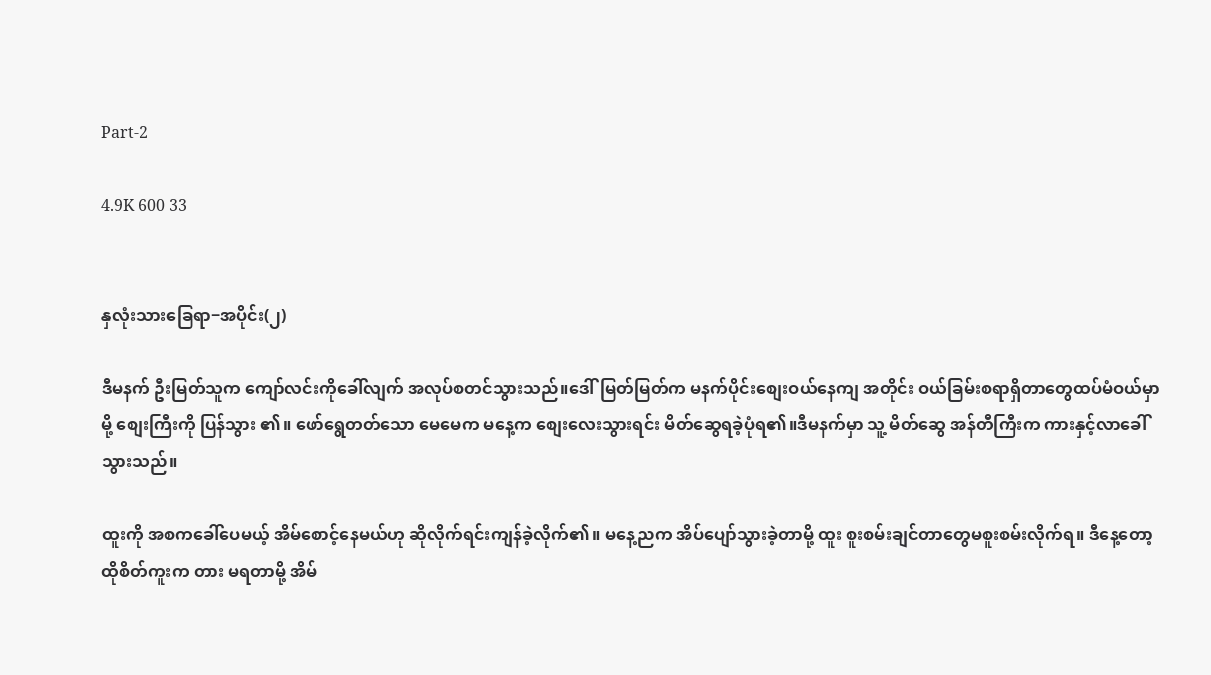Part-2

4.9K 600 33


နှလုံးသားခြေရာ−အပိုင်း(၂)

ဒီမနက် ဦးမြတ်သူက ကျော်လင်းကိုခေါ်လျက် အလုပ်စတင်သွားသည်။ဒေါ်မြတ်မြတ်က မနက်ပိုင်းစျေးဝယ်နေကျ အတိုင်း ဝယ်ခြမ်းစရာရှိတာတွေထပ်မံဝယ်မှာမို့ စျေးကြီးကို ပြန်သွား ၏။ ဖော်ရွေတတ်သော မေမေက မနေ့က စျေးလေးသွားရင်း မိတ်ဆွေရခဲ့ပုံရ၏။ဒီမနက်မှာ သူ့ မိတ်ဆွေ အန်တီကြီးက ကားနှင့်လာခေါ်သွားသည်။

ထူးကို အစကခေါ်ပေမယ့် အိမ်စောင့်နေမယ်ဟု ဆိုလိုက်ရင်းကျန်ခဲ့လိုက်၏။ မနေ့ညက အိပ်ပျော်သွားခဲ့တာမို့ ထူး စူးစမ်းချင်တာတွေမစူးစမ်းလိုက်ရ။ ဒီနေ့တော့ ထိုစိတ်ကူးက တား မရတာမို့ အိမ်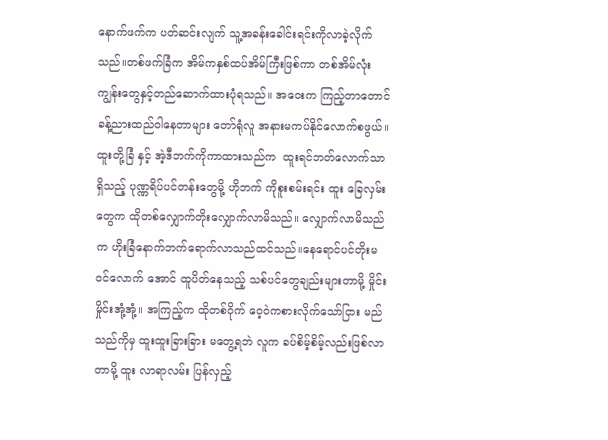နောက်ဖက်က ပတ်ဆင်းလျက် သူ့အခန်းခေါင်းရင်းကိုလာခဲ့လိုက် သည်။တစ်ဖက်ခြံက အိမ်ကနှစ်ထပ်အိမ်ကြီးဖြစ်ကာ တစ်အိမ်လုံးကျွန်းတွေနှင့်တည်ဆောက်ထားပုံရသည်။ အဝေးက ကြည့်တာတောင် ခန့်ညားထည်ဝါနေတာများ တော်ရုံလူ အနားမကပ်နိုင်လောက်စဖွယ်။ ထူးတို့ခြံ နှင့် အဲ့ဒီဘက်ကိုကာထားသည်က  ထူးရင်ဘတ်လောက်သာရှိသည့် ပုဏ္ဏရိပ်ပင်တန်းတွေမို့ ဟိုဘက် ကိုစူးစမ်းရင်း ထူး ခြေလှမ်းတွေက ထိုတစ်လျှောက်တိုးလျှောက်လာမိသည်။ လျှောက်လာမိသည်က ဟိုးခြံနောက်ဘက်ရောက်လာသည်ထင်သည်။နေရောင်ပင်တိုးမဝင်လောက် အောင် ထူပိတ်နေသည့် သစ်ပင်တွေချည်းများတာမို့ မှိုင်းမှိုင်းအုံ့အုံ့။ အကြည့်က ထိုတစ်ဝိုက် ဝေ့ဝဲကစားလိုက်သော်ငြား မည်သည်ကိုမှ ထူးထူးခြားခြား မတွေ့ရဘဲ လူက ခပ်စိမ့်စိမ့်လည်းဖြစ်လာတာမို့ ထူး လာရာလမ်း ပြန်လှည့်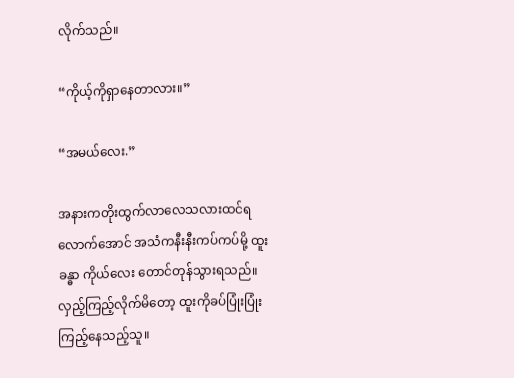လိုက်သည်။

“ကိုယ့်ကိုရှာနေတာလား။”

“အမယ်လေး.”

အနားကတိုးထွက်လာလေသလားထင်ရလောက်အောင် အသံကနီးနီးကပ်ကပ်မို့ ထူး ခန္ဓာ ကိုယ်လေး တောင်တုန်သွားရသည်။လှည့်ကြည့်လိုက်မိတော့ ထူးကိုခပ်ပြုံးပြုံးကြည့်နေသည့်သူ။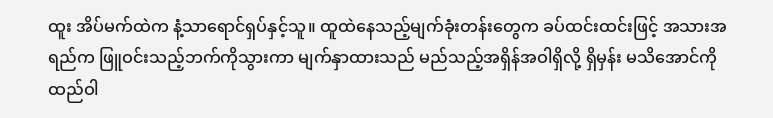ထူး အိပ်မက်ထဲက နံ့သာရောင်ရှပ်နှင့်သူ။ ထူထဲနေသည့်မျက်ခုံးတန်းတွေက ခပ်ထင်းထင်းဖြင့် အသားအရည်က ဖြူဝင်းသည့်ဘက်ကိုသွားကာ မျက်နှာထားသည် မည်သည့်အရှိန်အဝါရှိလို့ ရှိမှန်း မသိအောင်ကို ထည်ဝါ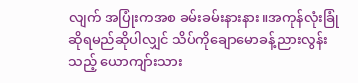လျက် အပြုံးကအစ ခမ်းခမ်းနားနား။အကုန်လုံးခြုံဆိုရမည်ဆိုပါလျှင် သိပ်ကိုချောမောခန့်ညားလွန်းသည့် ယောကျာ်းသား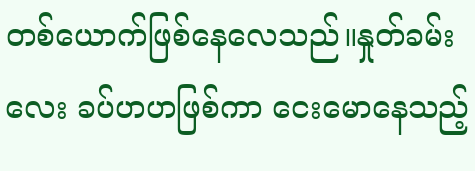တစ်ယောက်ဖြစ်နေလေသည်။နှုတ်ခမ်းလေး ခပ်ဟဟဖြစ်ကာ ငေးမောနေသည့်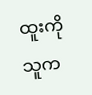ထူးကို သူက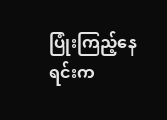ပြုံးကြည့်နေရင်းက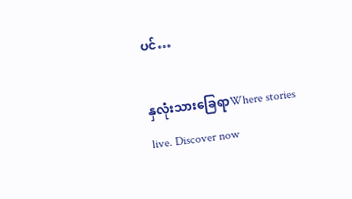ပင်…

နှလုံးသားခြေရာWhere stories live. Discover now